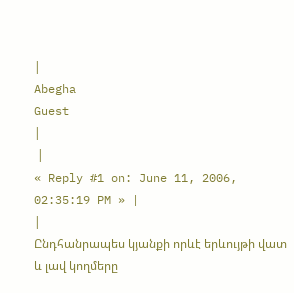|
Abegha
Guest
|
 |
« Reply #1 on: June 11, 2006, 02:35:19 PM » |
|
Ընդհանրապես կյանքի որևէ երևույթի վատ և լավ կողմերը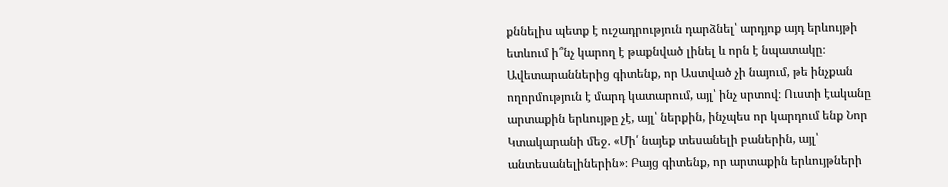քննելիս պետք է ուշադրություն դարձնել՝ արդյոք այդ երևույթի ետևում ի՞նչ կարող է թաքնված լինել և որն է նպատակը։ Ավետարաններից գիտենք, որ Աստված չի նայում, թե ինչքան ողորմություն է մարդ կատարում, այլ՝ ինչ սրտով։ Ուստի էականը արտաքին երևույթը չէ, այլ՝ ներքին, ինչպես որ կարդում ենք Նոր Կտակարանի մեջ. «Մի՛ նայեք տեսանելի բաներին, այլ՝ անտեսանելիներին»։ Բայց գիտենք, որ արտաքին երևույթների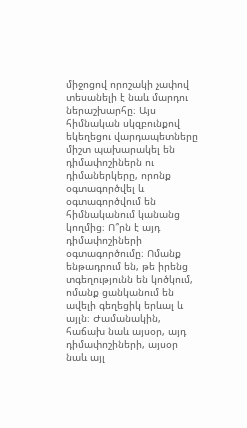միջոցով որոշակի չափով տեսանելի է նաև մարդու ներաշխարհը։ Այս հիմնական սկզբունքով եկեղեցու վարդապետները միշտ պախարակել են դիմափոշիներն ու դիմաներկերը, որոնք օգտագործվել և օգտագործվում են հիմնականում կանանց կողմից։ Ո՞րն է այդ դիմափոշիների օգտագործումը։ Ոմանք ենթադրում են, թե իրենց տգեղությունն են կոծկում, ոմանք ցանկանում են ավելի գեղեցիկ երևալ և այլն։ Ժամանակին, հաճախ նաև այսօր, այդ դիմափոշիների, այսօր նաև այլ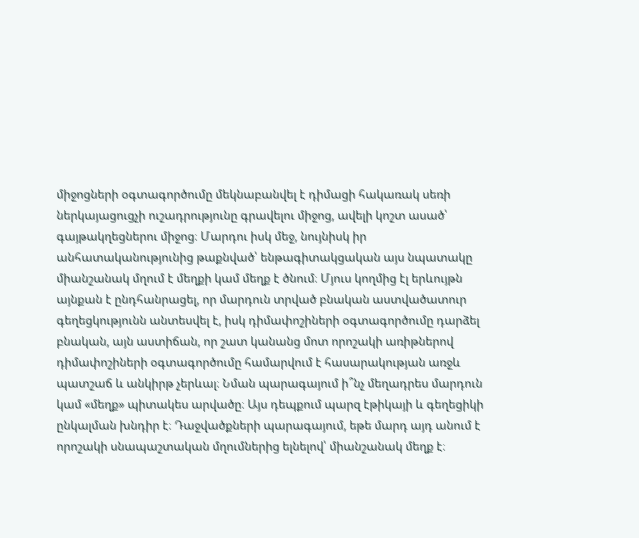միջոցների օգտագործումը մեկնաբանվել է դիմացի հակառակ սեռի ներկայացուցչի ուշադրությունը գրավելու միջոց, ավելի կոշտ ասած՝ գայթակղեցներու միջոց։ Մարդու իսկ մեջ, նույնիսկ իր անհատականությունից թաքնված՝ ենթագիտակցական այս նպատակը միանշանակ մղում է մեղքի կամ մեղք է ծնում։ Մյուս կողմից էլ երևույթն այնքան է ընդհանրացել, որ մարդուն տրված բնական աստվածատուր գեղեցկությունն անտեսվել է, իսկ դիմափոշիների օգտագործումը դարձել բնական, այն աստիճան, որ շատ կանանց մոտ որոշակի առիթներով դիմափոշիների օգտագործումը համարվում է հասարակության առջև պատշաճ և անկիրթ չերևալ։ Նման պարագայում ի՞նչ մեղադրես մարդուն կամ «մեղք» պիտակես արվածը։ Այս դեպքում պարզ էթիկայի և գեղեցիկի ընկալման խնդիր է։ Դաջվածքների պարագայում, եթե մարդ այդ անում է որոշակի սնապաշտական մղումներից ելնելով՝ միանշանակ մեղք է։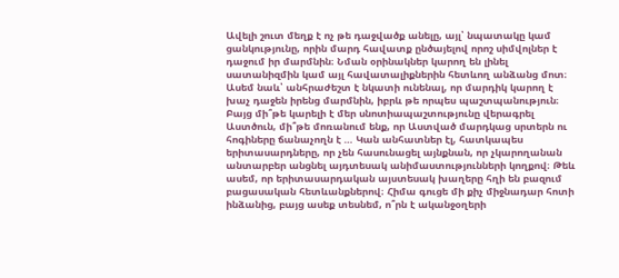Ավելի շուտ մեղք է ոչ թե դաջվածք անելը, այլ՝ նպատակը կամ ցանկությունը, որին մարդ հավատք ընծայելով որոշ սիմվոլներ է դաջում իր մարմնին։ Նման օրինակներ կարող են լինել սատանիզմին կամ այլ հավատալիքներին հետևող անձանց մոտ։ Ասեմ նաև՝ անհրաժեշտ է նկատի ունենալ, որ մարդիկ կարող է խաչ դաջեն իրենց մարմնին, իբրև թե որպես պաշտպանություն։ Բայց մի՞թե կարելի է մեր սնոտիապաշտությունը վերագրել Աստծուն, մի՞թե մոռանում ենք, որ Աստված մարդկաց սրտերն ու հոգիները ճանաչողն է … Կան անհատներ էլ, հատկապես երիտասարդները, որ չեն հասունացել այնքնան, որ չկարողանան անտարբեր անցնել այդտեսակ անիմաստությունների կողքով։ Թեև ասեմ, որ երիտասարդական այստեսակ խաղերը հղի են բազում բացասական հետևանքներով։ Հիմա գուցե մի քիչ միջնադար հոտի ինձանից, բայց ասեք տեսնեմ, ո՞րն է ականջօղերի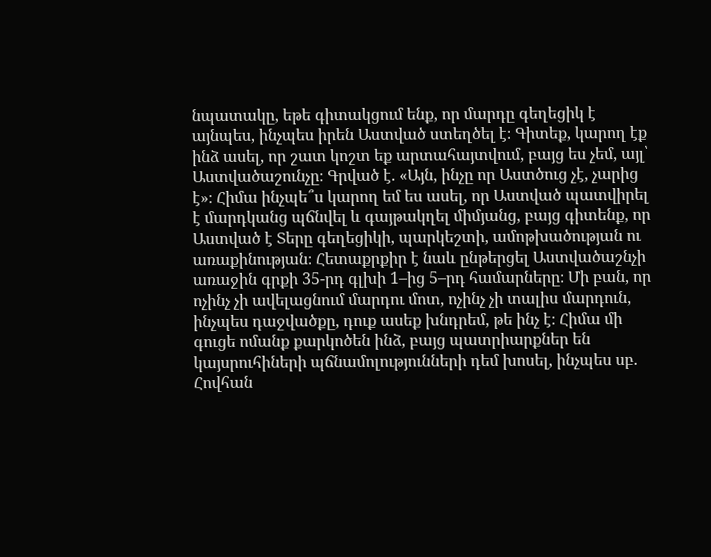նպատակը, եթե գիտակցում ենք, որ մարդը գեղեցիկ է այնպես, ինչպես իրեն Աստված ստեղծել է։ Գիտեք, կարող էք ինձ ասել, որ շատ կոշտ եք արտահայտվում, բայց ես չեմ, այլ՝ Աստվածաշունչը։ Գրված է. «Այն, ինչը որ Աստծուց չէ, չարից է»։ Հիմա ինչպե՞ս կարող եմ ես ասել, որ Աստված պատվիրել է մարդկանց պճնվել և գայթակղել միմյանց, բայց գիտենք, որ Աստված է Տերը գեղեցիկի, պարկեշտի, ամոթխածության ու առաքինության։ Հետաքրքիր է նաև ընթերցել Աստվածաշնչի առաջին գրքի 35-րդ գլխի 1–ից 5–րդ համարները։ Մի բան, որ ոչինչ չի ավելացնում մարդու մոտ, ոչինչ չի տալիս մարդուն, ինչպես դաջվածքը, դուք ասեք խնդրեմ, թե ինչ է։ Հիմա մի գուցե ոմանք քարկոծեն ինձ, բայց պատրիարքներ են կայսրուհիների պճնամոլությունների դեմ խոսել, ինչպես սբ. Հովհան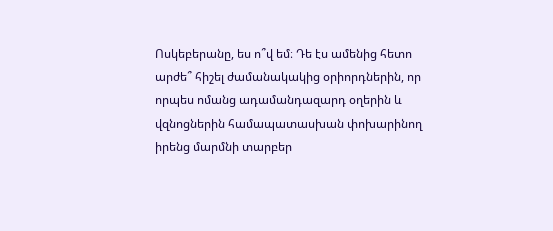Ոսկեբերանը, ես ո՞վ եմ։ Դե էս ամենից հետո արժե՞ հիշել ժամանակակից օրիորդներին, որ որպես ոմանց ադամանդազարդ օղերին և վզնոցներին համապատասխան փոխարինող իրենց մարմնի տարբեր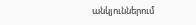անկյուններում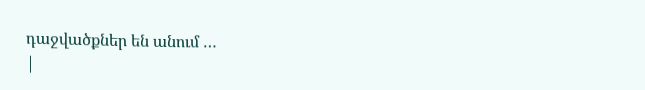դաջվածքներ են անում …
|